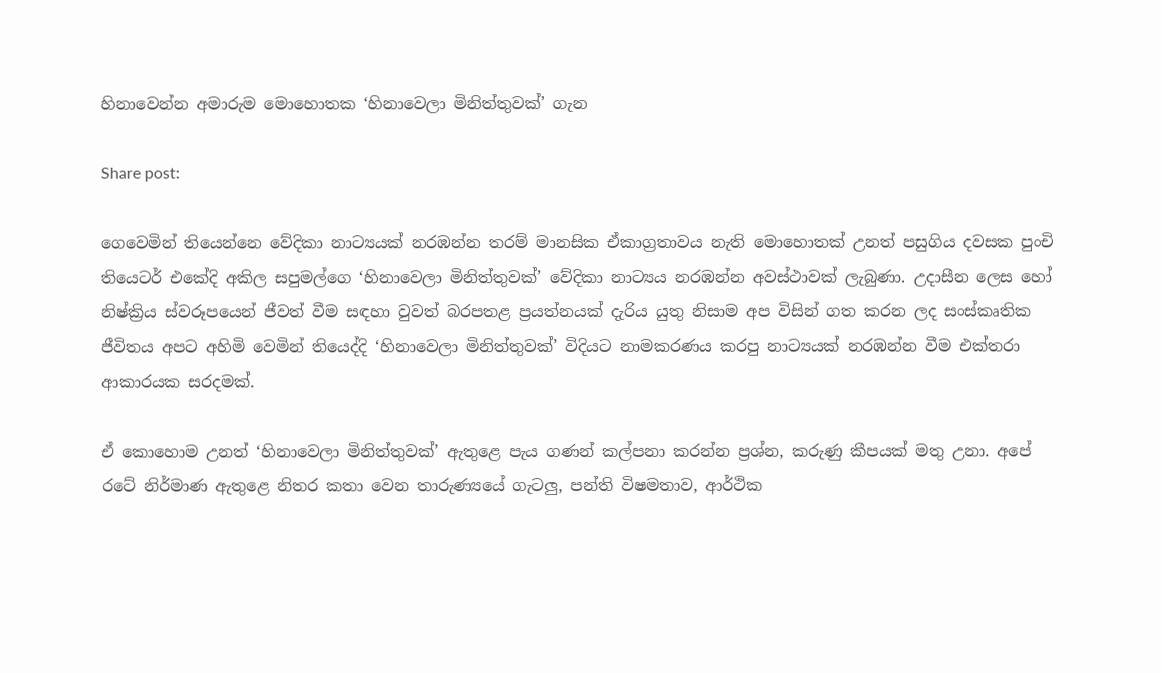හිනාවෙන්න අමාරුම මොහොතක ‘හිනාවෙලා මිනිත්තුවක්’ ගැන

Share post:

ගෙවෙමින් තියෙන්නෙ වේදිකා නාට්‍යයක් නරඹන්න තරම් මානසික ඒකාග්‍රතාවය නැති මොහොතක් උනත් පසුගිය දවසක පුංචි තියෙටර් එකේදි අකිල සපුමල්ගෙ ‘හිනාවෙලා මිනිත්තුවක්’ වේදිකා නාට්‍යය නරඹන්න අවස්ථාවක් ලැබුණා. උදාසීන ලෙස හෝ නිෂ්ක්‍රිය ස්වරූපයෙන් ජීවත් වීම සඳහා වුවත් බරපතළ ප්‍රයත්නයක් දැරිය යුතු නිසාම අප විසින් ගත කරන ලද සංස්කෘතික ජීවිතය අපට අහිමි වෙමින් තියෙද්දි ‘හිනාවෙලා මිනිත්තුවක්’ විදියට නාමකරණය කරපු නාට්‍යයක් නරඹන්න වීම එක්තරා ආකාරයක සරදමක්.

ඒ කොහොම උනත් ‘හිනාවෙලා මිනිත්තුවක්’ ඇතුළෙ පැය ගණන් කල්පනා කරන්න ප්‍රශ්න, කරුණු කීපයක් මතු උනා. අපේ රටේ නිර්මාණ ඇතුළෙ නිතර කතා වෙන තාරුණ්‍යයේ ගැටලු, පන්ති විෂමතාව, ආර්ථික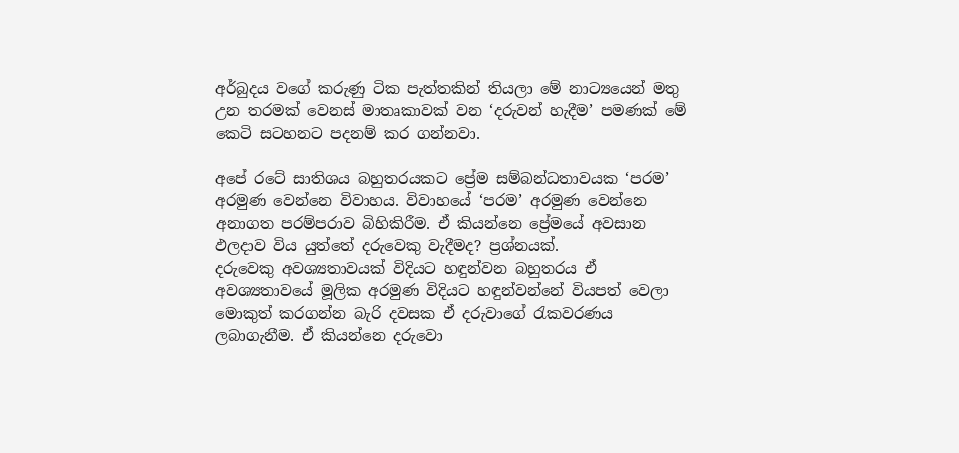අර්බුදය වගේ කරුණු ටික පැත්තකින් තියලා මේ නාට්‍යයෙන් මතු උන තරමක් වෙනස් මාතෘකාවක් වන ‘දරුවන් හැදීම’ පමණක් මේ කෙටි සටහනට පදනම් කර ගන්නවා.

අපේ රටේ සාතිශය බහුතරයකට ප්‍රේම සම්බන්ධතාවයක ‘පරම’ අරමුණ වෙන්නෙ විවාහය. විවාහයේ ‘පරම’ අරමුණ වෙන්නෙ අනාගත පරම්පරාව බිහිකිරීම. ඒ කියන්නෙ ප්‍රේමයේ අවසාන ඵලදාව විය යුත්තේ දරුවෙකු වැදීමද? ප්‍රශ්නයක්.
දරුවෙකු අවශ්‍යතාවයක් විදියට හඳුන්වන බහුතරය ඒ අවශ්‍යතාවයේ මූලික අරමුණ විදියට හඳුන්වන්නේ වියපත් වෙලා මොකුත් කරගන්න බැරි දවසක ඒ දරුවාගේ රැකවරණය ලබාගැනීම. ඒ කියන්නෙ දරුවො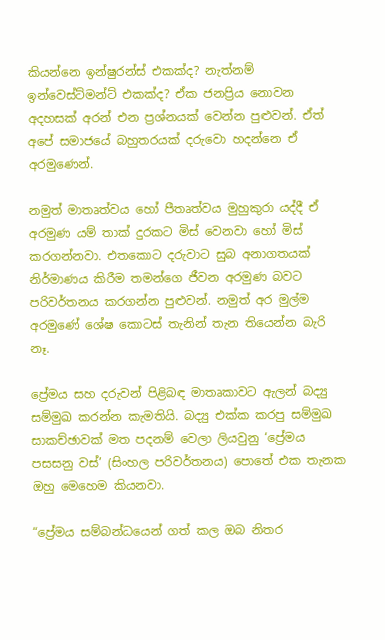කියන්නෙ ඉන්ෂුරන්ස් එකක්ද? නැත්නම් ඉන්වෙස්ට්මන්ට් එකක්ද? ඒක ජනප්‍රිය නොවන අදහසක් අරන් එන ප්‍රශ්නයක් වෙන්න පුළුවන්. ඒත් අපේ සමාජයේ බහුතරයක් දරුවො හදන්නෙ ඒ අරමුණෙන්.

නමුත් මාතෘත්වය හෝ පීතෘත්වය මුහුකුරා යද්දී ඒ අරමුණ යම් තාක් දුරකට මිස් වෙනවා හෝ මිස් කරගන්නවා. එතකොට දරුවාට සුබ අනාගතයක් නිර්මාණය කිරීම තමන්ගෙ ජීවන අරමුණ බවට පරිවර්තනය කරගන්න පුළුවන්. නමුත් අර මුල්ම අරමුණේ ශේෂ කොටස් තැනින් තැන තියෙන්න බැරි නෑ.

ප්‍රේමය සහ දරුවන් පිළිබඳ මාතෘකාවට ඇලන් බද්‍යු සම්මුඛ කරන්න කැමතියි. බද්‍යු එක්ක කරපු සම්මුඛ සාකච්ඡාවක් මත පදනම් වෙලා ලියවුනු ‘ප්‍රේමය පසසනු වස්’ (සිංහල පරිවර්තනය) පොතේ එක තැනක ඔහු මෙහෙම කියනවා.

“ප්‍රේමය සම්බන්ධයෙන් ගත් කල ඔබ නිතර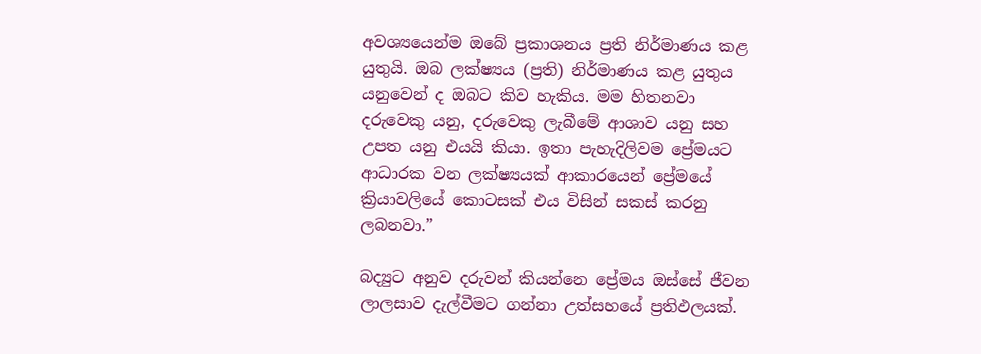අවශ්‍යයෙන්ම ඔබේ ප්‍රකාශනය ප්‍රති නිර්මාණය කළ යුතුයි. ඔබ ලක්ෂ්‍යය (ප්‍රති) නිර්මාණය කළ යුතුය යනුවෙන් ද ඔබට කිව හැකිය. මම හිතනවා දරුවෙකු යනු, දරුවෙකු ලැබීමේ ආශාව යනු සහ උපත යනු එයයි කියා. ඉතා පැහැදිලිවම ප්‍රේමයට ආධාරක වන ලක්ෂ්‍යයක් ආකාරයෙන් ප්‍රේමයේ ක්‍රියාවලියේ කොටසක් එය විසින් සකස් කරනු ලබනවා.”

බද්‍යුට අනුව දරුවන් කියන්නෙ ප්‍රේමය ඔස්සේ ජීවන ලාලසාව දැල්වීමට ගන්නා උත්සහයේ ප්‍රතිඵලයක්.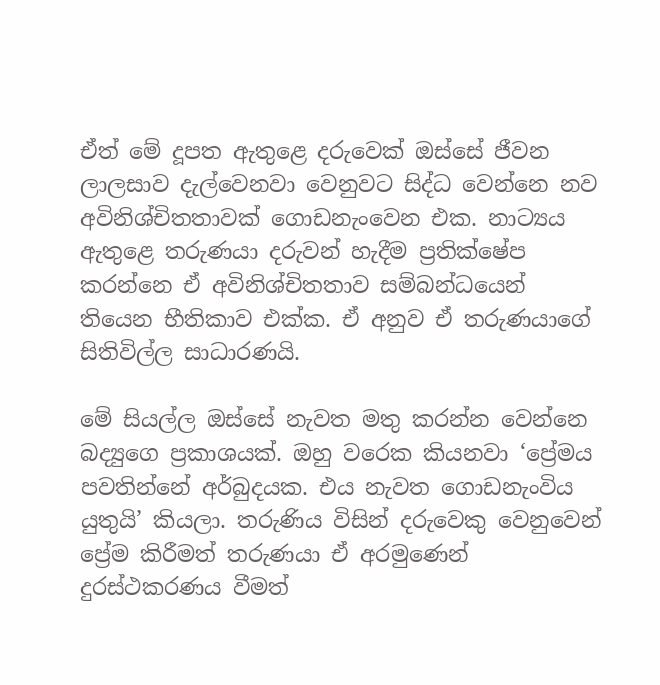ඒත් මේ දූපත ඇතුළෙ දරුවෙක් ඔස්සේ ජීවන ලාලසාව දැල්වෙනවා වෙනුවට සිද්ධ වෙන්නෙ නව අවිනිශ්චිතතාවක් ගොඩනැංවෙන එක. නාට්‍යය ඇතුළෙ තරුණයා දරුවන් හැදීම ප්‍රතික්ෂේප කරන්නෙ ඒ අවිනිශ්චිතතාව සම්බන්ධයෙන් තියෙන භීතිකාව එක්ක. ඒ අනුව ඒ තරුණයාගේ සිතිවිල්ල සාධාරණයි.

මේ සියල්ල ඔස්සේ නැවත මතු කරන්න වෙන්නෙ බද්‍යුගෙ ප්‍රකාශයක්. ඔහු වරෙක කියනවා ‘ප්‍රේමය පවතින්නේ අර්බුදයක. එය නැවත ගොඩනැංවිය යුතුයි’ කියලා. තරුණිය විසින් දරුවෙකු වෙනුවෙන් ප්‍රේම කිරීමත් තරුණයා ඒ අරමුණෙන් දුරස්ථකරණය වීමත්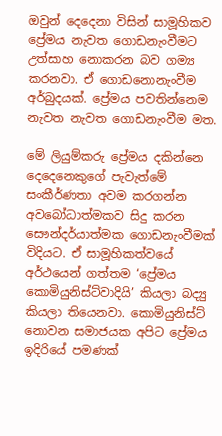ඔවුන් දෙදෙනා විසින් සාමූහිකව ප්‍රේමය නැවත ගොඩනැංවීමට උත්සාහ නොකරන බව ගම්‍ය කරනවා. ඒ ගොඩනොනැංවීම අර්බුදයක්. ප්‍රේමය පවතින්නෙම නැවත නැවත ගොඩනැංවීම මත.

මේ ලියුම්කරු ප්‍රේමය දකින්නෙ දෙදෙනෙකුගේ පැවැත්මේ සංකීර්ණතා අවම කරගන්න අවබෝධාත්මකව සිදු කරන සෞන්දර්යාත්මක ගොඩනැංවීමක් විදියට. ඒ සාමූහිකත්වයේ අර්ථයෙන් ගත්තම ‘ප්‍රේමය කොමියුනිස්ට්වාදියි’ කියලා බද්‍යු කියලා තියෙනවා. කොමියුනිස්ට් නොවන සමාජයක අපිට ප්‍රේමය ඉදිරියේ පමණක්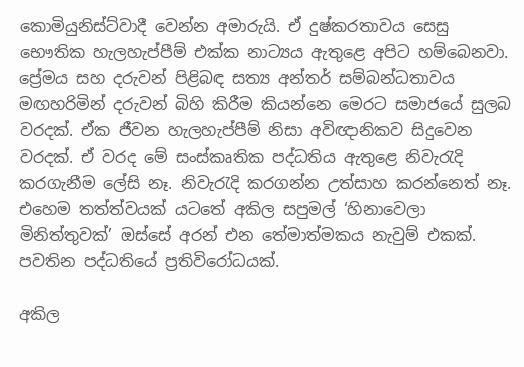කොමියුනිස්ට්වාදී වෙන්න අමාරුයි. ඒ දුෂ්කරතාවය සෙසු භෞතික හැලහැප්පීම් එක්ක නාට්‍යය ඇතුළෙ අපිට හම්බෙනවා. ප්‍රේමය සහ දරුවන් පිළිබඳ සත්‍ය අන්තර් සම්බන්ධතාවය මඟහරිමින් දරුවන් බිහි කිරීම කියන්නෙ මෙරට සමාජයේ සුලබ වරදක්. ඒක ජීවන හැලහැප්පීම් නිසා අවිඥානිකව සිදුවෙන වරදක්. ඒ වරද මේ සංස්කෘතික පද්ධතිය ඇතුළෙ නිවැරැදි කරගැනීම ලේසි නෑ. නිවැරැදි කරගන්න උත්සාහ කරන්නෙත් නෑ. එහෙම තත්ත්වයක් යටතේ අකිල සපුමල් ‘හිනාවෙලා මිනිත්තුවක්’ ඔස්සේ අරන් එන තේමාත්මකය නැවුම් එකක්. පවතින පද්ධතියේ ප්‍රතිවිරෝධයක්.

අකිල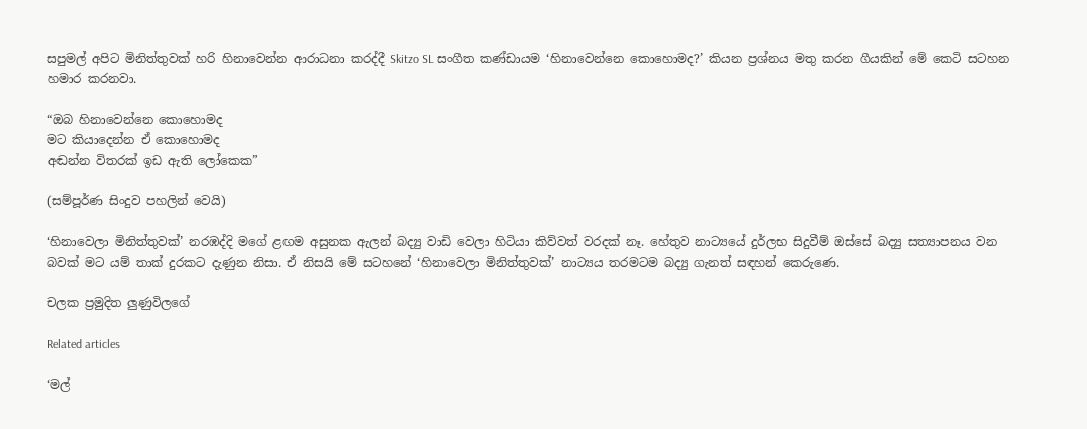සපුමල් අපිට මිනිත්තුවක් හරි හිනාවෙන්න ආරාධනා කරද්දී Skitzo SL සංගීත කණ්ඩායම ‘හිනාවෙන්නෙ කොහොමද?’ කියන ප්‍රශ්නය මතු කරන ගීයකින් මේ කෙටි සටහන හමාර කරනවා.

“ඔබ හිනාවෙන්නෙ කොහොමද
මට කියාදෙන්න ඒ කොහොමද
අඬන්න විතරක් ඉඩ ඇති ලෝකෙක”

(සම්පූර්ණ සිංදුව පහලින් වෙයි)

‘හිනාවෙලා මිනිත්තුවක්’ නරඹද්දි මගේ ළඟම අසුනක ඇලන් බද්‍යු වාඩි වෙලා හිටියා කිව්වත් වරදක් නෑ. හේතුව නාට්‍යයේ දුර්ලභ සිදුවීම් ඔස්සේ බද්‍යු සත්‍යාපනය වන බවක් මට යම් තාක් දුරකට දැණුන නිසා. ඒ නිසයි මේ සටහනේ ‘හිනාවෙලා මිනිත්තුවක්’ නාට්‍යය තරමටම බද්‍යු ගැනත් සඳහන් කෙරුණෙ.

චලක ප්‍රමුදිත ලුණුවිලගේ

Related articles

‘මල්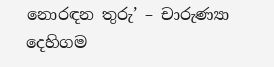නොරඳන තුරු’ – චාරුණ්‍යා දෙහිගම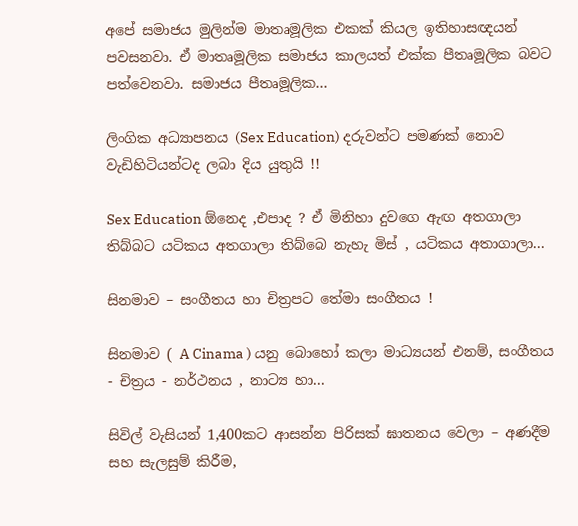අපේ සමාජය මුලින්ම මාතෘමූලික එකක් කියල ඉතිහාසඥයන් පවසනවා. ඒ මාතෘමූලික සමාජය කාලයත් එක්ක පීතෘමූලික බවට පත්වෙනවා. සමාජය පීතෘමූලික...

ලිංගික අධ්‍යාපනය (Sex Education) දරුවන්ට පමණක් නොව වැඩිහිටියන්ටද ලබා දිය යුතුයි !!

Sex Education ඕනෙද ,එපාද ? ඒ මිනිහා දුවගෙ ඇඟ අතගාලා තිබ්බට යටිකය අතගාලා තිබ්බෙ නැහැ මිස් , යටිකය අතාගාලා...

සිනමාව – සංගීතය හා චිත්‍රපට තේමා සංගීතය !

සිනමාව ( A Cinama ) යනු බොහෝ කලා මාධ්‍යයන් එනම්, සංගීතය - චිත්‍රය - නර්ථනය , නාට්‍ය හා...

සිවිල් වැසියන් 1,400කට ආසන්න පිරිසක් ඝාතනය වෙලා – අණදීම සහ සැලසුම් කිරීම,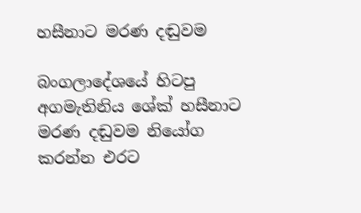හසීනාට මරණ දඬුවම

බංගලාදේශයේ හිටපු අගමැතිනිය ශේක් හසීනාට මරණ දඬුවම නියෝග කරන්න එරට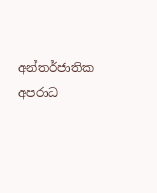අන්තර්ජාතික අපරාධ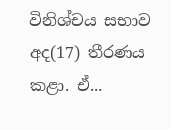විනිශ්චය සභාව අද(17) තීරණය කළා. ඒ...